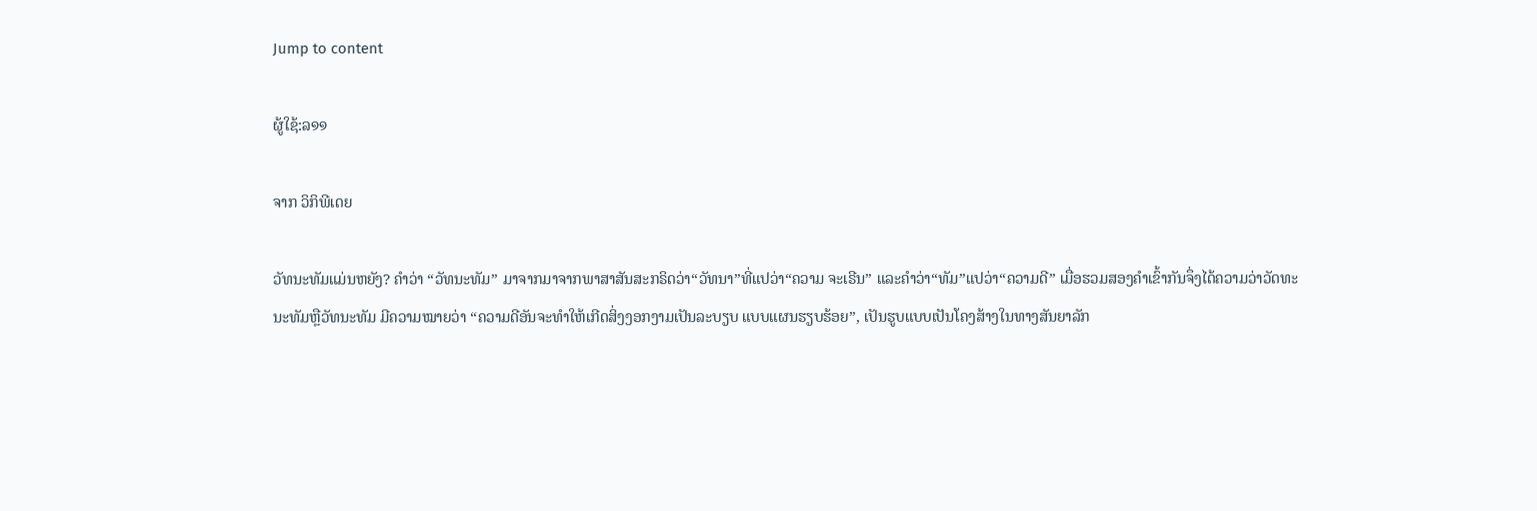Jump to content

ຜູ້ໃຊ້:ລ໑໑

ຈາກ ວິກິພີເດຍ

ວັທນະທັມແມ່ນຫຍັງ? ຄໍາວ່າ “ວັທນະທັມ” ມາຈາກມາຈາກພາສາສັນສະກຣິດວ່າ“ວັທນາ”ທີ່ແປວ່າ“ຄວາມ ຈະເຣີນ” ແລະຄໍາວ່າ“ທັມ”ແປວ່າ“ຄວາມດີ” ເມື່ອຮວມສອງຄໍາເຂົ້າກັນຈຶ່ງໄດ້ຄວາມວ່າວັດທະ ນະທັມຫຼືວັທນະທັມ ມີຄວາມໝາຍວ່າ “ຄວາມດີອັນຈະທໍາໃຫ້ເກີດສິ່ງງອກງາມເປັນລະບຽບ ແບບແຜນຮຽບຮ້ອຍ”, ເປັນຮູບແບບເປັນໂຄງສ້າງໃນທາງສັນຍາລັກ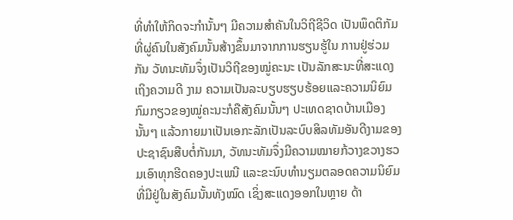ທີ່ທໍາໃຫ້ກິດຈະກໍານັ້ນໆ ມີຄວາມສໍາຄັນໃນວິຖີຊີວິດ ເປັນພຶດຕິກັມທີ່ຜູ່ຄົນໃນສັງຄົມນັ້ນສ້າງຂຶ້ນມາຈາກການຮຽນຮູ້ໃນ ການຢູ່ຮ່ວມກັນ ວັທນະທັມຈຶ່ງເປັນວິຖີຂອງໝູ່ຄະນະ ເປັນລັກສະນະທີ່ສະແດງເຖິງຄວາມດີ ງາມ ຄວາມເປັນລະບຽບຮຽບຮ້ອຍແລະຄວາມນິຍົມກົມກຽວຂອງໝູ່ຄະນະກໍຄືສັງຄົມນັ້ນໆ ປະເທດຊາດບ້ານເມືອງນັ້ນໆ ແລ້ວກາຍມາເປັນເອກະລັກເປັນລະບົບສິລທັມອັນດີງາມຂອງ ປະຊາຊົນສືບຕໍ່ກັນມາ, ວັທນະທັມຈຶ່ງມີຄວາມໝາຍກ້ວາງຂວາງຮວມເອົາທຸກຮີດຄອງປະເພນີ ແລະຂະນົບທໍານຽມຕລອດຄວາມນິຍົມທີ່ມີຢູ່ໃນສັງຄົມນັ້ນທັງໝົດ ເຊິ່ງສະແດງອອກໃນຫຼາຍ ດ້າ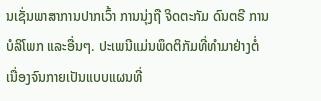ນເຊັ່ນພາສາການປາກເວົ້າ ການນຸ່ງຖື ຈິດຕະກັມ ດົນຕຣີ ການບໍລິໂພກ ແລະອື່ນໆ. ປະເພນີແມ່ນພຶດຕິກັມທີ່ທໍາມາຢ່າງຕໍ່ເນື່ອງຈົນກາຍເປັນແບບແຜນທີ່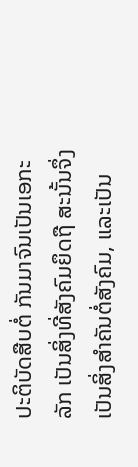ປະຕິບັດສືບຕໍ່ ກັນມາຈົນເປັນເອກະລັກ ເປັນສິ່ງທີ່ສັງຄົມຍຶດຖື ສະນັ້ນຈຶ່ງເປັນສິ່ງສໍາຄັນຕໍ່ສັງຄົມ, ແລະເປັນ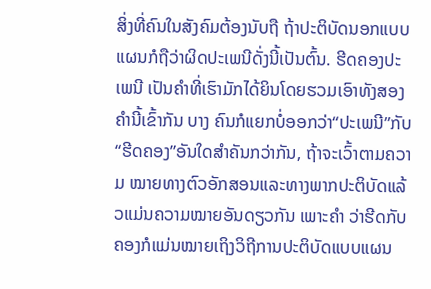ສິ່ງທີ່ຄົນໃນສັງຄົມຕ້ອງນັບຖື ຖ້າປະຕິບັດນອກແບບແຜນກໍຖືວ່າຜິດປະເພນີດັ່ງນີ້ເປັນຕົ້ນ. ຮີດຄອງປະເພນີ ເປັນຄໍາທີ່ເຮົາມັກໄດ້ຍິນໂດຍຮວມເອົາທັງສອງຄໍານີ້ເຂົ້າກັນ ບາງ ຄົນກໍແຍກບໍ່ອອກວ່າ“ປະເພນີ”ກັບ“ຮີດຄອງ”ອັນໃດສໍາຄັນກວ່າກັນ, ຖ້າຈະເວົ້າຕາມຄວາມ ໝາຍທາງຕົວອັກສອນແລະທາງພາກປະຕິບັດແລ້ວແມ່ນຄວາມໝາຍອັນດຽວກັນ ເພາະຄໍາ ວ່າຮີດກັບຄອງກໍແມ່ນໝາຍເຖິງວິຖີການປະຕິບັດແບບແຜນ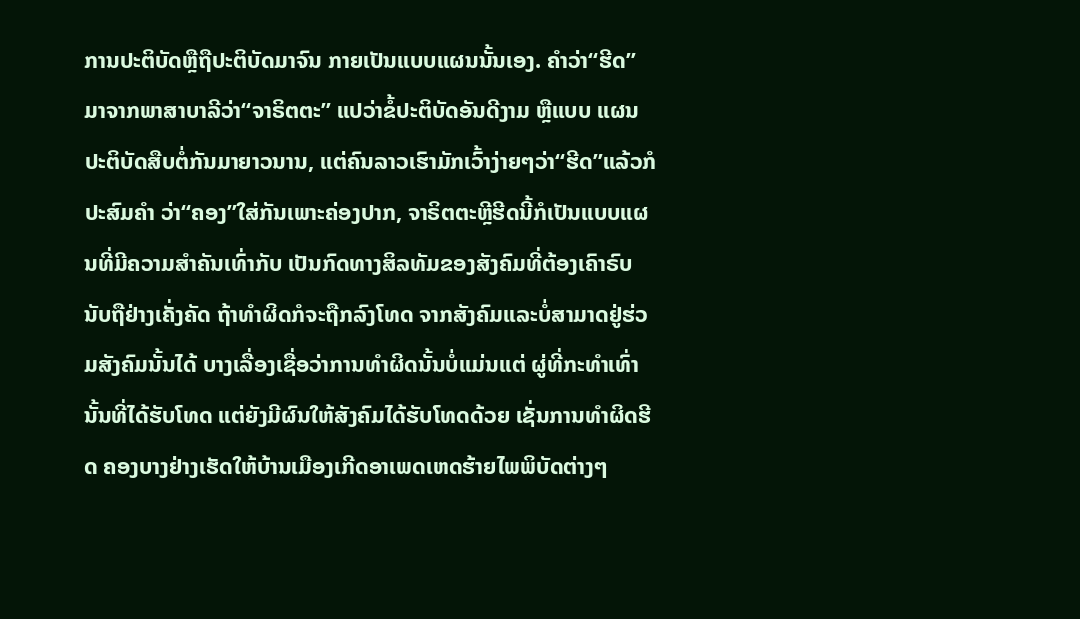ການປະຕິບັດຫຼືຖືປະຕິບັດມາຈົນ ກາຍເປັນແບບແຜນນັ້ນເອງ. ຄໍາວ່າ“ຮີດ”ມາຈາກພາສາບາລີວ່າ“ຈາຣິຕຕະ” ແປວ່າຂໍ້ປະຕິບັດອັນດີງາມ ຫຼືແບບ ແຜນປະຕິບັດສືບຕໍ່ກັນມາຍາວນານ, ແຕ່ຄົນລາວເຮົາມັກເວົ້າງ່າຍໆວ່າ“ຮີດ”ແລ້ວກໍປະສົມຄໍາ ວ່າ“ຄອງ”ໃສ່ກັນເພາະຄ່ອງປາກ, ຈາຣິຕຕະຫຼີຮີດນີ້ກໍເປັນແບບແຜນທີ່ມີຄວາມສໍາຄັນເທົ່າກັບ ເປັນກົດທາງສິລທັມຂອງສັງຄົມທີ່ຕ້ອງເຄົາຣົບນັບຖືຢ່າງເຄັ່ງຄັດ ຖ້າທໍາຜິດກໍຈະຖືກລົງໂທດ ຈາກສັງຄົມແລະບໍ່ສາມາດຢູ່ຮ່ວມສັງຄົມນັ້ນໄດ້ ບາງເລື່ອງເຊື່ອວ່າການທໍາຜິດນັ້ນບໍ່ແມ່ນແຕ່ ຜູ່ທີ່ກະທໍາເທົ່ານັ້ນທີ່ໄດ້ຮັບໂທດ ແຕ່ຍັງມີຜົນໃຫ້ສັງຄົມໄດ້ຮັບໂທດດ້ວຍ ເຊັ່ນການທໍາຜິດຮີດ ຄອງບາງຢ່າງເຮັດໃຫ້ບ້ານເມືອງເກີດອາເພດເຫດຮ້າຍໄພພິບັດຕ່າງໆ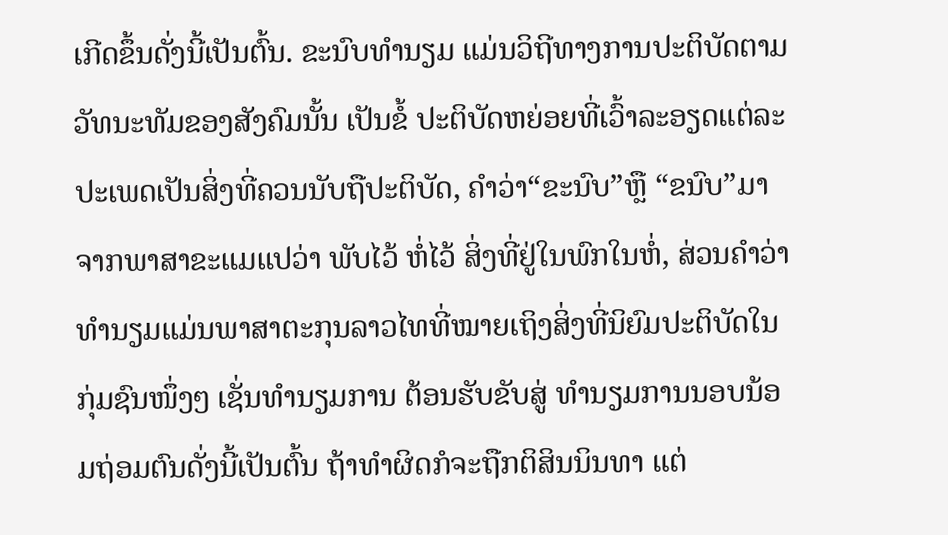ເກີດຂຶ້ນດັ່ງນີ້ເປັນຕົ້ນ. ຂະນົບທໍານຽມ ແມ່ນວິຖີທາງການປະຕິບັດຕາມວັທນະທັມຂອງສັງຄົມນັ້ນ ເປັນຂໍ້ ປະຕິບັດຫຍ່ອຍທີ່ເວົ້າລະອຽດແຕ່ລະປະເພດເປັນສິ່ງທີ່ຄວນນັບຖືປະຕິບັດ, ຄໍາວ່າ“ຂະນົບ”ຫຼື “ຂນົບ”ມາຈາກພາສາຂະແມແປວ່າ ພັບໄວ້ ຫໍ່ໄວ້ ສິ່ງທີ່ຢູ່ໃນພົກໃນຫໍ່, ສ່ວນຄໍາວ່າທໍານຽມແມ່ນພາສາຕະກຸນລາວໄທທີ່ໝາຍເຖິງສິ່ງທີ່ນິຍົມປະຕິບັດໃນກຸ່ມຊົນໜຶ່ງໆ ເຊັ່ນທໍານຽມການ ຕ້ອນຮັບຂັບສູ່ ທໍານຽມການນອບນ້ອມຖ່ອມຕົນດັ່ງນີ້ເປັນຕົ້ນ ຖ້າທໍາຜິດກໍຈະຖືກຕິສິນນິນທາ ແຕ່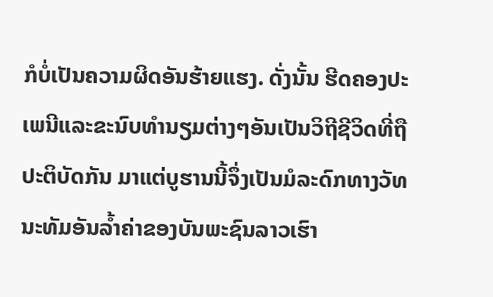ກໍບໍ່ເປັນຄວາມຜິດອັນຮ້າຍແຮງ. ດັ່ງນັ້ນ ຮີດຄອງປະເພນີແລະຂະນົບທໍານຽມຕ່າງໆອັນເປັນວິຖີຊີວິດທີ່ຖືປະຕິບັດກັນ ມາແຕ່ບູຮານນີ້ຈຶ່ງເປັນມໍລະດົກທາງວັທນະທັມອັນລໍ້າຄ່າຂອງບັນພະຊົນລາວເຮົາ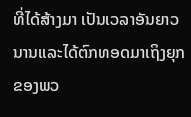ທີ່ໄດ້ສ້າງມາ ເປັນເວລາອັນຍາວນານແລະໄດ້ຕົກທອດມາເຖິງຍຸກຂອງພວ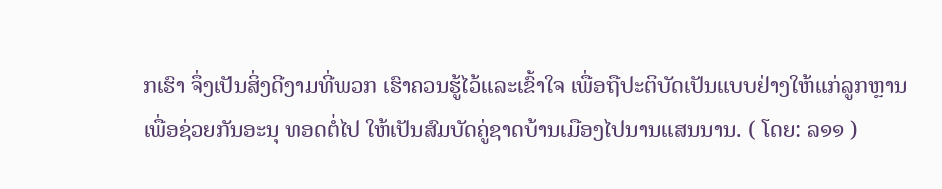ກເຮົາ ຈຶ່ງເປັນສິ່ງດີງາມທີ່ພວກ ເຮົາຄວນຮູ້ໄວ້ແລະເຂົ້າໃຈ ເພື່ອຖືປະຕິບັດເປັນແບບຢ່າງໃຫ້ແກ່ລູກຫຼານ ເພື່ອຊ່ວຍກັນອະນຸ ທອດຕໍ່ໄປ ໃຫ້ເປັນສົມບັດຄູ່ຊາດບ້ານເມືອງໄປນານແສນນານ. ( ໂດຍ: ລ໑໑ )